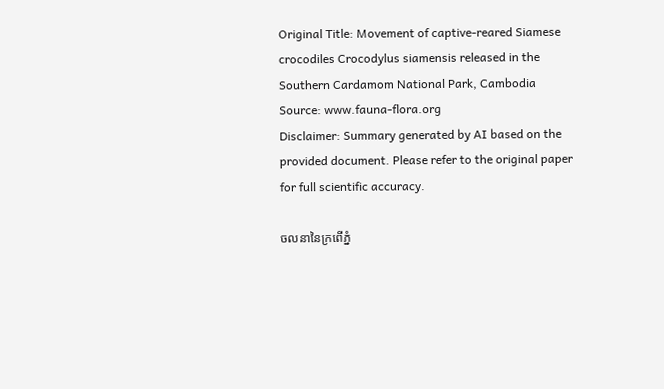Original Title: Movement of captive-reared Siamese crocodiles Crocodylus siamensis released in the Southern Cardamom National Park, Cambodia
Source: www.fauna-flora.org
Disclaimer: Summary generated by AI based on the provided document. Please refer to the original paper for full scientific accuracy.

ចលនានៃក្រពើភ្នំ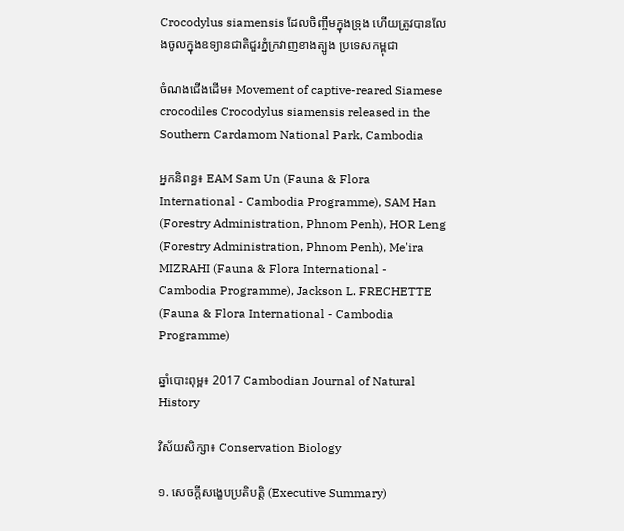Crocodylus siamensis ដែលចិញ្ចឹមក្នុងទ្រុង ហើយត្រូវបានលែងចូលក្នុងឧទ្យានជាតិជួរភ្នំក្រវាញខាងត្បូង ប្រទេសកម្ពុជា

ចំណងជើងដើម៖ Movement of captive-reared Siamese crocodiles Crocodylus siamensis released in the Southern Cardamom National Park, Cambodia

អ្នកនិពន្ធ៖ EAM Sam Un (Fauna & Flora International - Cambodia Programme), SAM Han (Forestry Administration, Phnom Penh), HOR Leng (Forestry Administration, Phnom Penh), Me'ira MIZRAHI (Fauna & Flora International - Cambodia Programme), Jackson L. FRECHETTE (Fauna & Flora International - Cambodia Programme)

ឆ្នាំបោះពុម្ព៖ 2017 Cambodian Journal of Natural History

វិស័យសិក្សា៖ Conservation Biology

១. សេចក្តីសង្ខេបប្រតិបត្តិ (Executive Summary)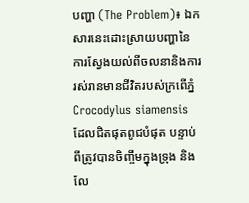បញ្ហា (The Problem)៖ ឯកសារនេះដោះស្រាយបញ្ហានៃការស្វែងយល់ពីចលនានិងការរស់រានមានជីវិតរបស់ក្រពើភ្នំ Crocodylus siamensis ដែលជិតផុតពូជបំផុត បន្ទាប់ពីត្រូវបានចិញ្ចឹមក្នុងទ្រុង និងលែ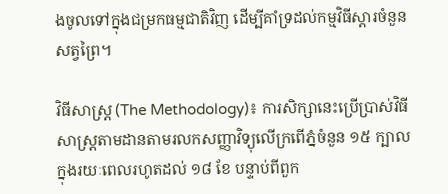ងចូលទៅក្នុងជម្រកធម្មជាតិវិញ ដើម្បីគាំទ្រដល់កម្មវិធីស្តារចំនួនសត្វព្រៃ។

វិធីសាស្ត្រ (The Methodology)៖ ការសិក្សានេះប្រើប្រាស់វិធីសាស្ត្រតាមដានតាមរលកសញ្ញាវិទ្យុលើក្រពើភ្នំចំនួន ១៥ ក្បាល ក្នុងរយៈពេលរហូតដល់ ១៨ ខែ បន្ទាប់ពីពួក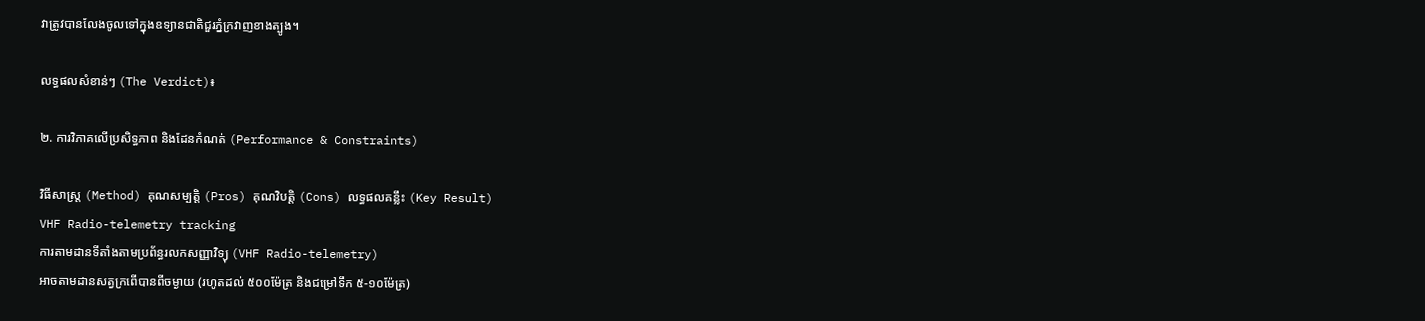វាត្រូវបានលែងចូលទៅក្នុងឧទ្យានជាតិជួរភ្នំក្រវាញខាងត្បូង។

លទ្ធផលសំខាន់ៗ (The Verdict)៖

២. ការវិភាគលើប្រសិទ្ធភាព និងដែនកំណត់ (Performance & Constraints)

វិធីសាស្ត្រ (Method) គុណសម្បត្តិ (Pros) គុណវិបត្តិ (Cons) លទ្ធផលគន្លឹះ (Key Result)
VHF Radio-telemetry tracking
ការតាមដានទីតាំងតាមប្រព័ន្ធរលកសញ្ញាវិទ្យុ (VHF Radio-telemetry)
អាចតាមដានសត្វក្រពើបានពីចម្ងាយ (រហូតដល់ ៥០០ម៉ែត្រ និងជម្រៅទឹក ៥-១០ម៉ែត្រ)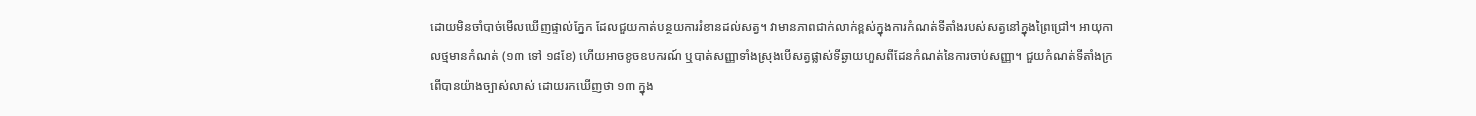ដោយមិនចាំបាច់មើលឃើញផ្ទាល់ភ្នែក ដែលជួយកាត់បន្ថយការរំខានដល់សត្វ។ វាមានភាពជាក់លាក់ខ្ពស់ក្នុងការកំណត់ទីតាំងរបស់សត្វនៅក្នុងព្រៃជ្រៅ។ អាយុកាលថ្មមានកំណត់ (១៣ ទៅ ១៨ខែ) ហើយអាចខូចឧបករណ៍ ឬបាត់សញ្ញាទាំងស្រុងបើសត្វផ្លាស់ទីឆ្ងាយហួសពីដែនកំណត់នៃការចាប់សញ្ញា។ ជួយកំណត់ទីតាំងក្រពើបានយ៉ាងច្បាស់លាស់ ដោយរកឃើញថា ១៣ ក្នុង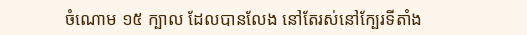ចំណោម ១៥ ក្បាល ដែលបានលែង នៅតែរស់នៅក្បែរទីតាំង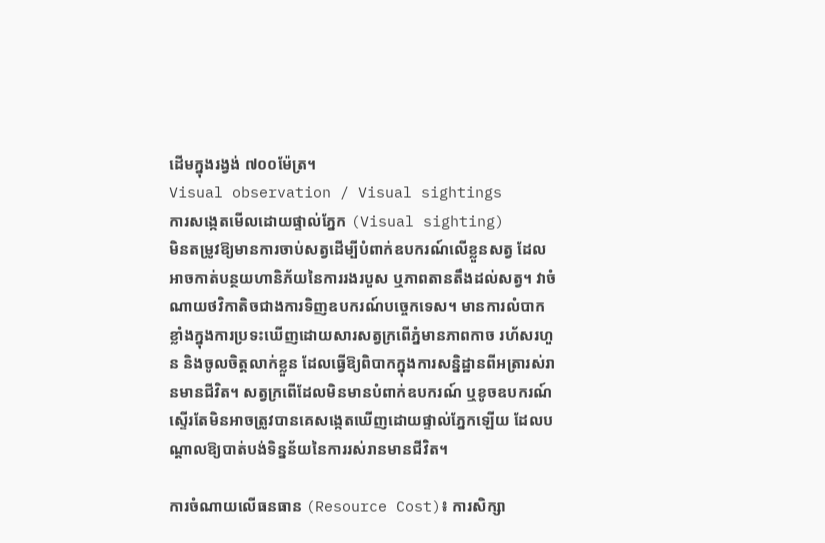ដើមក្នុងរង្វង់ ៧០០ម៉ែត្រ។
Visual observation / Visual sightings
ការសង្កេតមើលដោយផ្ទាល់ភ្នែក (Visual sighting)
មិនតម្រូវឱ្យមានការចាប់សត្វដើម្បីបំពាក់ឧបករណ៍លើខ្លួនសត្វ ដែលអាចកាត់បន្ថយហានិភ័យនៃការរងរបួស ឬភាពតានតឹងដល់សត្វ។ វាចំណាយថវិកាតិចជាងការទិញឧបករណ៍បច្ចេកទេស។ មានការលំបាកខ្លាំងក្នុងការប្រទះឃើញដោយសារសត្វក្រពើភ្នំមានភាពកាច រហ័សរហួន និងចូលចិត្តលាក់ខ្លួន ដែលធ្វើឱ្យពិបាកក្នុងការសន្និដ្ឋានពីអត្រារស់រានមានជីវិត។ សត្វក្រពើដែលមិនមានបំពាក់ឧបករណ៍ ឬខូចឧបករណ៍ ស្ទើរតែមិនអាចត្រូវបានគេសង្កេតឃើញដោយផ្ទាល់ភ្នែកឡើយ ដែលបណ្តាលឱ្យបាត់បង់ទិន្នន័យនៃការរស់រានមានជីវិត។

ការចំណាយលើធនធាន (Resource Cost)៖ ការសិក្សា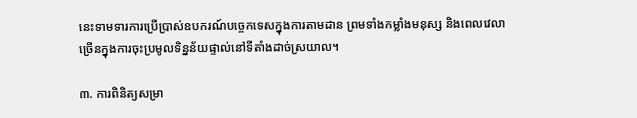នេះទាមទារការប្រើប្រាស់ឧបករណ៍បច្ចេកទេសក្នុងការតាមដាន ព្រមទាំងកម្លាំងមនុស្ស និងពេលវេលាច្រើនក្នុងការចុះប្រមូលទិន្នន័យផ្ទាល់នៅទីតាំងដាច់ស្រយាល។

៣. ការពិនិត្យសម្រា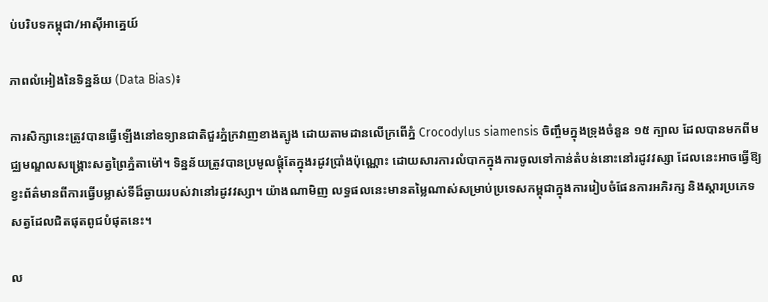ប់បរិបទកម្ពុជា/អាស៊ីអាគ្នេយ៍

ភាពលំអៀងនៃទិន្នន័យ (Data Bias)៖

ការសិក្សានេះត្រូវបានធ្វើឡើងនៅឧទ្យានជាតិជួរភ្នំក្រវាញខាងត្បូង ដោយតាមដានលើក្រពើភ្នំ Crocodylus siamensis ចិញ្ចឹមក្នុងទ្រុងចំនួន ១៥ ក្បាល ដែលបានមកពីមជ្ឈមណ្ឌលសង្គ្រោះសត្វព្រៃភ្នំតាម៉ៅ។ ទិន្នន័យត្រូវបានប្រមូលផ្តុំតែក្នុងរដូវប្រាំងប៉ុណ្ណោះ ដោយសារការលំបាកក្នុងការចូលទៅកាន់តំបន់នោះនៅរដូវវស្សា ដែលនេះអាចធ្វើឱ្យខ្វះព័ត៌មានពីការធ្វើបម្លាស់ទីដ៏ឆ្ងាយរបស់វានៅរដូវវស្សា។ យ៉ាងណាមិញ លទ្ធផលនេះមានតម្លៃណាស់សម្រាប់ប្រទេសកម្ពុជាក្នុងការរៀបចំផែនការអភិរក្ស និងស្តារប្រភេទសត្វដែលជិតផុតពូជបំផុតនេះ។

ល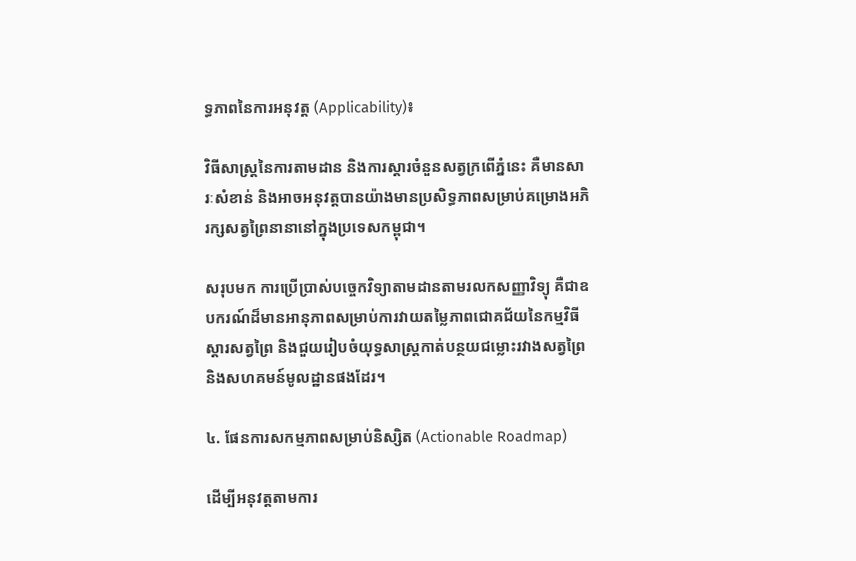ទ្ធភាពនៃការអនុវត្ត (Applicability)៖

វិធីសាស្ត្រនៃការតាមដាន និងការស្តារចំនួនសត្វក្រពើភ្នំនេះ គឺមានសារៈសំខាន់ និងអាចអនុវត្តបានយ៉ាងមានប្រសិទ្ធភាពសម្រាប់គម្រោងអភិរក្សសត្វព្រៃនានានៅក្នុងប្រទេសកម្ពុជា។

សរុបមក ការប្រើប្រាស់បច្ចេកវិទ្យាតាមដានតាមរលកសញ្ញាវិទ្យុ គឺជាឧបករណ៍ដ៏មានអានុភាពសម្រាប់ការវាយតម្លៃភាពជោគជ័យនៃកម្មវិធីស្តារសត្វព្រៃ និងជួយរៀបចំយុទ្ធសាស្ត្រកាត់បន្ថយជម្លោះរវាងសត្វព្រៃ និងសហគមន៍មូលដ្ឋានផងដែរ។

៤. ផែនការសកម្មភាពសម្រាប់និស្សិត (Actionable Roadmap)

ដើម្បីអនុវត្តតាមការ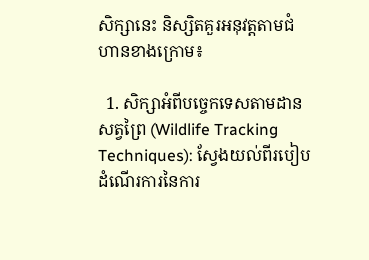សិក្សានេះ និស្សិតគួរអនុវត្តតាមជំហានខាងក្រោម៖

  1. សិក្សាអំពីបច្ចេកទេសតាមដានសត្វព្រៃ (Wildlife Tracking Techniques): ស្វែងយល់ពីរបៀបដំណើរការនៃការ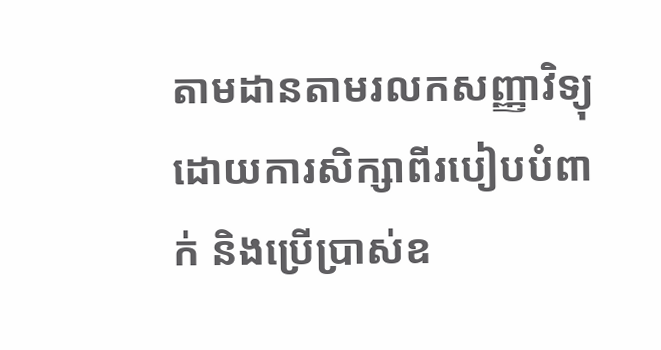តាមដានតាមរលកសញ្ញាវិទ្យុ ដោយការសិក្សាពីរបៀបបំពាក់ និងប្រើប្រាស់ឧ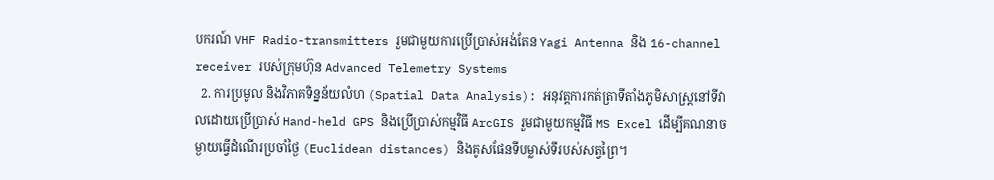បករណ៍ VHF Radio-transmitters រួមជាមួយការប្រើប្រាស់អង់តែន Yagi Antenna និង 16-channel receiver របស់ក្រុមហ៊ុន Advanced Telemetry Systems
  2. ការប្រមូល និងវិភាគទិន្នន័យលំហ (Spatial Data Analysis): អនុវត្តការកត់ត្រាទីតាំងភូមិសាស្រ្តនៅទីវាលដោយប្រើប្រាស់ Hand-held GPS និងប្រើប្រាស់កម្មវិធី ArcGIS រួមជាមួយកម្មវិធី MS Excel ដើម្បីគណនាចម្ងាយធ្វើដំណើរប្រចាំថ្ងៃ (Euclidean distances) និងគូសផែនទីបម្លាស់ទីរបស់សត្វព្រៃ។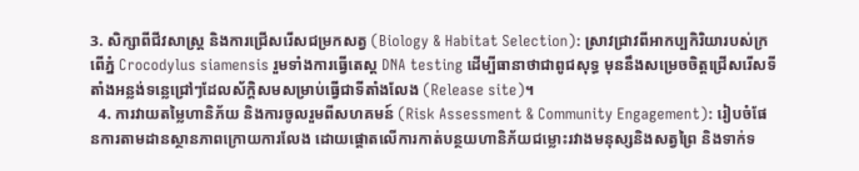3. សិក្សាពីជីវសាស្ត្រ និងការជ្រើសរើសជម្រកសត្វ (Biology & Habitat Selection): ស្រាវជ្រាវពីអាកប្បកិរិយារបស់ក្រពើភ្នំ Crocodylus siamensis រួមទាំងការធ្វើតេស្ត DNA testing ដើម្បីធានាថាជាពូជសុទ្ធ មុននឹងសម្រេចចិត្តជ្រើសរើសទីតាំងអន្លង់ទន្លេជ្រៅៗដែលស័ក្តិសមសម្រាប់ធ្វើជាទីតាំងលែង (Release site)។
  4. ការវាយតម្លៃហានិភ័យ និងការចូលរួមពីសហគមន៍ (Risk Assessment & Community Engagement): រៀបចំផែនការតាមដានស្ថានភាពក្រោយការលែង ដោយផ្ដោតលើការកាត់បន្ថយហានិភ័យជម្លោះរវាងមនុស្សនិងសត្វព្រៃ និងទាក់ទ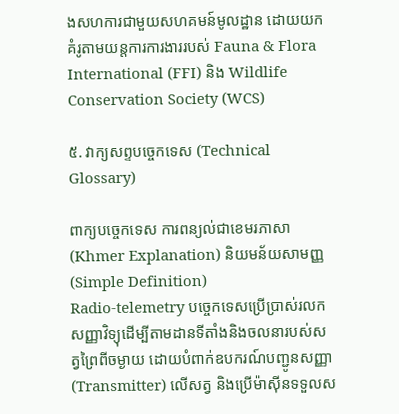ងសហការជាមួយសហគមន៍មូលដ្ឋាន ដោយយកគំរូតាមយន្តការការងាររបស់ Fauna & Flora International (FFI) និង Wildlife Conservation Society (WCS)

៥. វាក្យសព្ទបច្ចេកទេស (Technical Glossary)

ពាក្យបច្ចេកទេស ការពន្យល់ជាខេមរភាសា (Khmer Explanation) និយមន័យសាមញ្ញ (Simple Definition)
Radio-telemetry បច្ចេកទេសប្រើប្រាស់រលកសញ្ញាវិទ្យុដើម្បីតាមដានទីតាំងនិងចលនារបស់សត្វព្រៃពីចម្ងាយ ដោយបំពាក់ឧបករណ៍បញ្ជូនសញ្ញា (Transmitter) លើសត្វ និងប្រើម៉ាស៊ីនទទួលស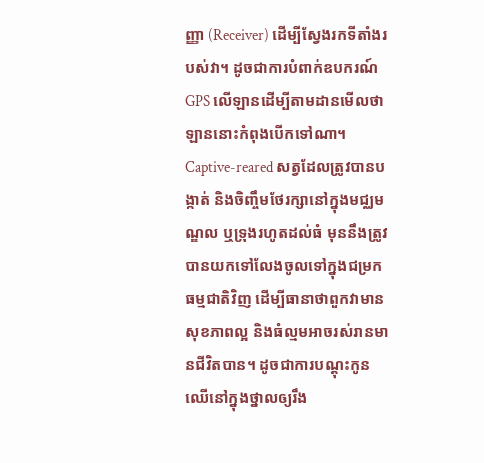ញ្ញា (Receiver) ដើម្បីស្វែងរកទីតាំងរបស់វា។ ដូចជាការបំពាក់ឧបករណ៍ GPS លើឡានដើម្បីតាមដានមើលថាឡាននោះកំពុងបើកទៅណា។
Captive-reared សត្វដែលត្រូវបានបង្កាត់ និងចិញ្ចឹមថែរក្សានៅក្នុងមជ្ឈមណ្ឌល ឬទ្រុងរហូតដល់ធំ មុននឹងត្រូវបានយកទៅលែងចូលទៅក្នុងជម្រកធម្មជាតិវិញ ដើម្បីធានាថាពួកវាមានសុខភាពល្អ និងធំល្មមអាចរស់រានមានជីវិតបាន។ ដូចជាការបណ្តុះកូនឈើនៅក្នុងថ្នាលឲ្យរឹង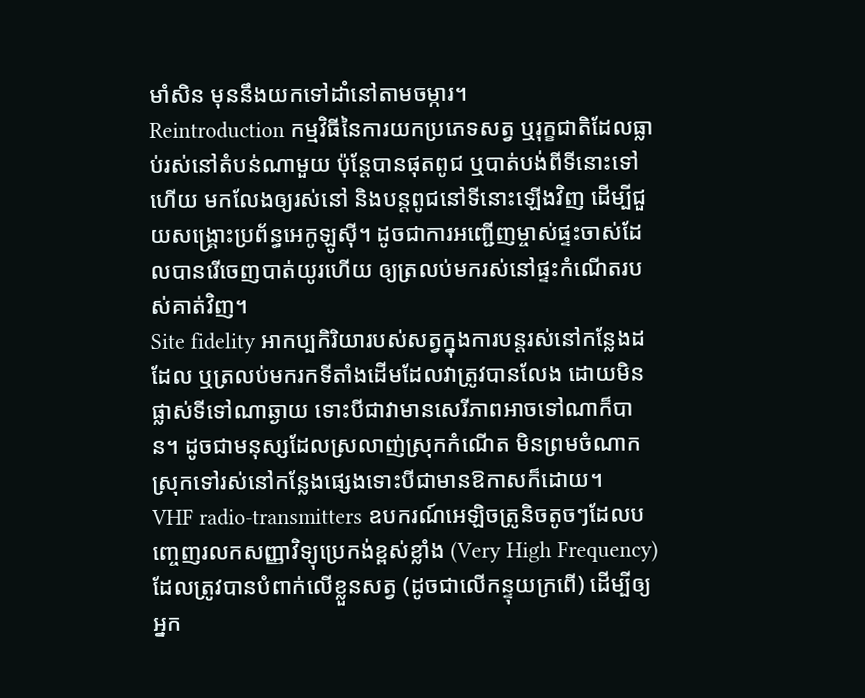មាំសិន មុននឹងយកទៅដាំនៅតាមចម្ការ។
Reintroduction កម្មវិធីនៃការយកប្រភេទសត្វ ឬរុក្ខជាតិដែលធ្លាប់រស់នៅតំបន់ណាមួយ ប៉ុន្តែបានផុតពូជ ឬបាត់បង់ពីទីនោះទៅហើយ មកលែងឲ្យរស់នៅ និងបន្តពូជនៅទីនោះឡើងវិញ ដើម្បីជួយសង្គ្រោះប្រព័ន្ធអេកូឡូស៊ី។ ដូចជាការអញ្ជើញម្ចាស់ផ្ទះចាស់ដែលបានរើចេញបាត់យូរហើយ ឲ្យត្រលប់មករស់នៅផ្ទះកំណើតរបស់គាត់វិញ។
Site fidelity អាកប្បកិរិយារបស់សត្វក្នុងការបន្តរស់នៅកន្លែងដដែល ឬត្រលប់មករកទីតាំងដើមដែលវាត្រូវបានលែង ដោយមិនផ្លាស់ទីទៅណាឆ្ងាយ ទោះបីជាវាមានសេរីភាពអាចទៅណាក៏បាន។ ដូចជាមនុស្សដែលស្រលាញ់ស្រុកកំណើត មិនព្រមចំណាកស្រុកទៅរស់នៅកន្លែងផ្សេងទោះបីជាមានឱកាសក៏ដោយ។
VHF radio-transmitters ឧបករណ៍អេឡិចត្រូនិចតូចៗដែលបញ្ចេញរលកសញ្ញាវិទ្យុប្រេកង់ខ្ពស់ខ្លាំង (Very High Frequency) ដែលត្រូវបានបំពាក់លើខ្លួនសត្វ (ដូចជាលើកន្ទុយក្រពើ) ដើម្បីឲ្យអ្នក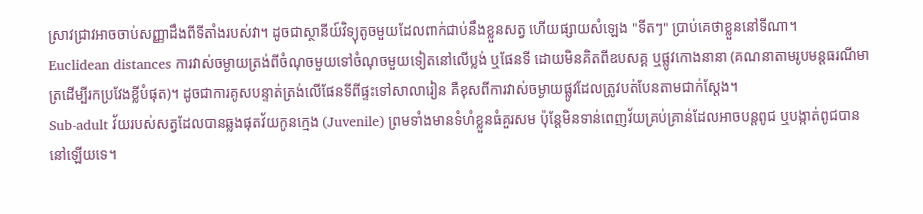ស្រាវជ្រាវអាចចាប់សញ្ញាដឹងពីទីតាំងរបស់វា។ ដូចជាស្ថានីយ៍វិទ្យុតូចមួយដែលពាក់ជាប់នឹងខ្លួនសត្វ ហើយផ្សាយសំឡេង "ទីតៗ" ប្រាប់គេថាខ្លួននៅទីណា។
Euclidean distances ការវាស់ចម្ងាយត្រង់ពីចំណុចមួយទៅចំណុចមួយទៀតនៅលើប្លង់ ឬផែនទី ដោយមិនគិតពីឧបសគ្គ ឬផ្លូវកោងនានា (គណនាតាមរូបមន្តធរណីមាត្រដើម្បីរកប្រវែងខ្លីបំផុត)។ ដូចជាការគូសបន្ទាត់ត្រង់លើផែនទីពីផ្ទះទៅសាលារៀន គឺខុសពីការវាស់ចម្ងាយផ្លូវដែលត្រូវបត់បែនតាមជាក់ស្តែង។
Sub-adult វ័យរបស់សត្វដែលបានឆ្លងផុតវ័យកូនក្មេង (Juvenile) ព្រមទាំងមានទំហំខ្លួនធំគួរសម ប៉ុន្តែមិនទាន់ពេញវ័យគ្រប់គ្រាន់ដែលអាចបន្តពូជ ឬបង្កាត់ពូជបាននៅឡើយទេ។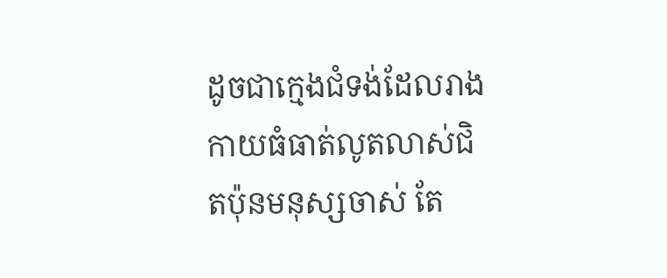ដូចជាក្មេងជំទង់ដែលរាងកាយធំធាត់លូតលាស់ជិតប៉ុនមនុស្សចាស់ តែ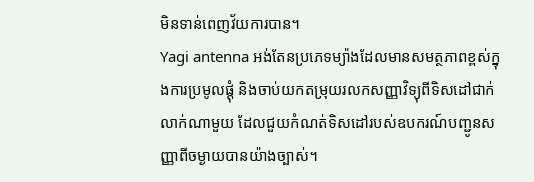មិនទាន់ពេញវ័យការបាន។
Yagi antenna អង់តែនប្រភេទម្យ៉ាងដែលមានសមត្ថភាពខ្ពស់ក្នុងការប្រមូលផ្តុំ និងចាប់យកតម្រុយរលកសញ្ញាវិទ្យុពីទិសដៅជាក់លាក់ណាមួយ ដែលជួយកំណត់ទិសដៅរបស់ឧបករណ៍បញ្ជូនសញ្ញាពីចម្ងាយបានយ៉ាងច្បាស់។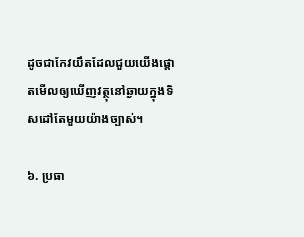ដូចជាកែវយឹតដែលជួយយើងផ្តោតមើលឲ្យឃើញវត្ថុនៅឆ្ងាយក្នុងទិសដៅតែមួយយ៉ាងច្បាស់។

៦. ប្រធា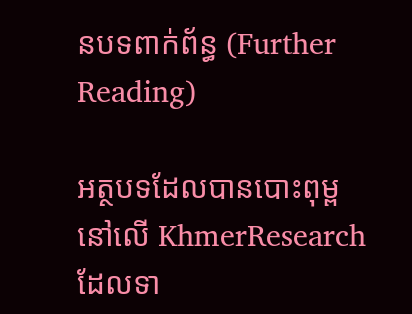នបទពាក់ព័ន្ធ (Further Reading)

អត្ថបទដែលបានបោះពុម្ពនៅលើ KhmerResearch ដែលទា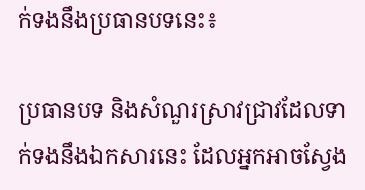ក់ទងនឹងប្រធានបទនេះ៖

ប្រធានបទ និងសំណួរស្រាវជ្រាវដែលទាក់ទងនឹងឯកសារនេះ ដែលអ្នកអាចស្វែង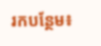រកបន្ថែម៖